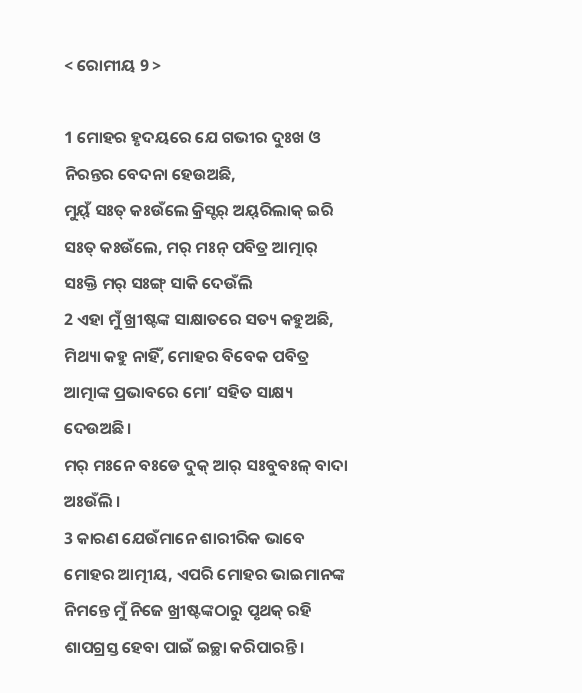< ରୋମୀୟ 9 >

1 ମୋହର ହୃଦୟରେ ଯେ ଗଭୀର ଦୁଃଖ ଓ ନିରନ୍ତର ବେଦନା ହେଉଅଛି,
ମୁୟ୍‌ଁ ସଃତ୍‌ କଃଉଁଲେ କ୍ରିସ୍ଟର୍‌ ଅୟ୍‌ରିଲାକ୍‌ ଇରି ସଃତ୍‌ କଃଉଁଲେ, ମର୍‌ ମଃନ୍ ପବିତ୍ର ଆତ୍ମାର୍‌ ସଃକ୍ତି ମର୍‌ ସଃଙ୍ଗ୍ ସାକି ଦେଉଁଲି
2 ଏହା ମୁଁ ଖ୍ରୀଷ୍ଟଙ୍କ ସାକ୍ଷାତରେ ସତ୍ୟ କହୁଅଛି, ମିଥ୍ୟା କହୁ ନାହିଁ, ମୋହର ବିବେକ ପବିତ୍ର ଆତ୍ମାଙ୍କ ପ୍ରଭାବରେ ମୋʼ ସହିତ ସାକ୍ଷ୍ୟ ଦେଉଅଛି।
ମର୍‌ ମଃନେ ବଃଡେ ଦୁକ୍‌ ଆର୍‌ ସଃବୁବଃଳ୍‌ ବାଦା ଅଃଉଁଲି ।
3 କାରଣ ଯେଉଁମାନେ ଶାରୀରିକ ଭାବେ ମୋହର ଆତ୍ମୀୟ, ଏପରି ମୋହର ଭାଇମାନଙ୍କ ନିମନ୍ତେ ମୁଁ ନିଜେ ଖ୍ରୀଷ୍ଟଙ୍କଠାରୁ ପୃଥକ୍ ରହି ଶାପଗ୍ରସ୍ତ ହେବା ପାଇଁ ଇଚ୍ଛା କରିପାରନ୍ତି।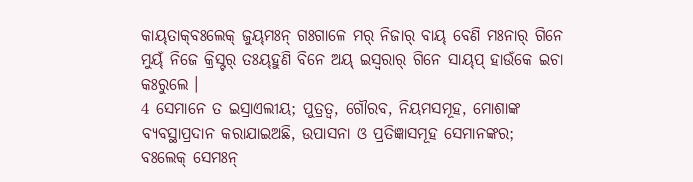କାୟ୍‌ତାକ୍‌ବଃଲେକ୍‌ ଜୁୟ୍‌ମଃନ୍‌ ଗଃଗାଳେ ମର୍‌ ନିଜାର୍‌ ବାୟ୍‌ ବେଣି ମଃନାର୍‌ ଗିନେ ମୁୟ୍‌ଁ ନିଜେ କ୍ରିସ୍ଟର୍‌ ତଃୟ୍‌ହୁଣି ବିନେ ଅୟ୍‌ ଇସ୍ୱରାର୍‌ ଗିନେ ସାୟ୍‌ପ୍‌ ହାଉଁକେ ଇଚା କଃରୁଲେ ।
4 ସେମାନେ ତ ଇସ୍ରାଏଲୀୟ; ପୁତ୍ରତ୍ୱ, ଗୌରବ, ନିୟମସମୂହ, ମୋଶାଙ୍କ ବ୍ୟବସ୍ଥାପ୍ରଦାନ କରାଯାଇଅଛି, ଉପାସନା ଓ ପ୍ରତିଜ୍ଞାସମୂହ ସେମାନଙ୍କର;
ବଃଲେକ୍‌ ସେମଃନ୍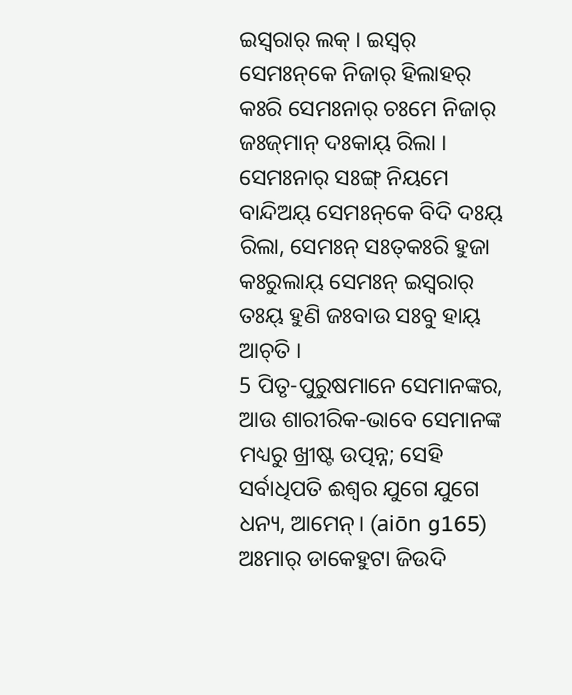ଇସ୍ୱରାର୍‌ ଲକ୍‌ । ଇସ୍ୱର୍‌ ସେମଃନ୍‌କେ ନିଜାର୍‌ ହିଲାହର୍‌ କଃରି ସେମଃନାର୍‌ ଚଃମେ ନିଜାର୍‌ ଜଃଜ୍‌ମାନ୍ ଦଃକାୟ୍‌ ରିଲା । ସେମଃନାର୍‌ ସଃଙ୍ଗ୍ ନିୟମେ ବାନ୍ଦିଅୟ୍‌ ସେମଃନ୍‌କେ ବିଦି ଦଃୟ୍‌ ରିଲା, ସେମଃନ୍ ସଃତ୍‌କଃରି ହୁଜା କଃରୁଲାୟ୍‌ ସେମଃନ୍ ଇସ୍ୱରାର୍‌ ତଃୟ୍‌ ହୁଣି ଜଃବାଉ ସଃବୁ ହାୟ୍‌ ଆଚ୍‌ତି ।
5 ପିତୃ-ପୁରୁଷମାନେ ସେମାନଙ୍କର, ଆଉ ଶାରୀରିକ-ଭାବେ ସେମାନଙ୍କ ମଧ୍ୟରୁ ଖ୍ରୀଷ୍ଟ ଉତ୍ପନ୍ନ; ସେହି ସର୍ବାଧିପତି ଈଶ୍ବର ଯୁଗେ ଯୁଗେ ଧନ୍ୟ, ଆମେନ୍‍। (aiōn g165)
ଅଃମାର୍‌ ଡାକେହୁଟା ଜିଉଦି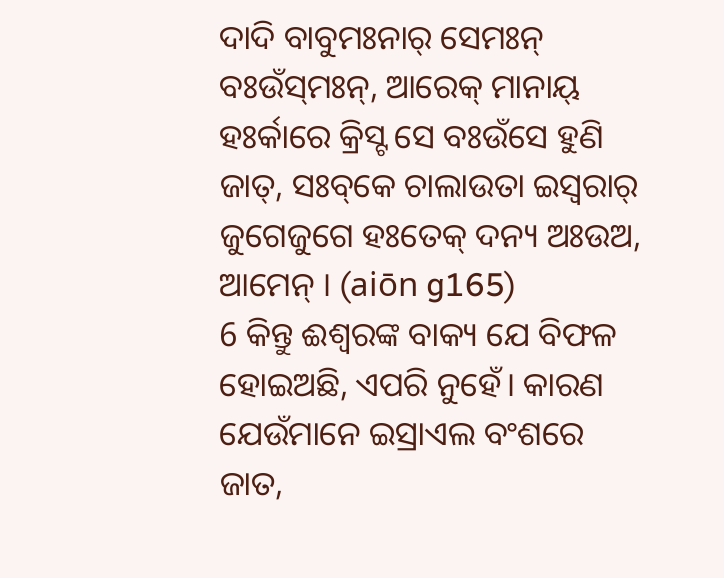ଦାଦି ବାବୁମଃନାର୍‌ ସେମଃନ୍ ବଃଉଁସ୍‌ମଃନ୍, ଆରେକ୍‌ ମାନାୟ୍‌ ହଃର୍କାରେ କ୍ରିସ୍ଟ ସେ ବଃଉଁସେ ହୁଣି ଜାତ୍‌, ସଃବ୍‌କେ ଚାଲାଉତା ଇସ୍ୱରାର୍‌ ଜୁଗେଜୁଗେ ହଃତେକ୍‌ ଦନ୍ୟ ଅଃଉଅ, ଆମେନ୍‌ । (aiōn g165)
6 କିନ୍ତୁ ଈଶ୍ବରଙ୍କ ବାକ୍ୟ ଯେ ବିଫଳ ହୋଇଅଛି, ଏପରି ନୁହେଁ। କାରଣ ଯେଉଁମାନେ ଇସ୍ରାଏଲ ବଂଶରେ ଜାତ,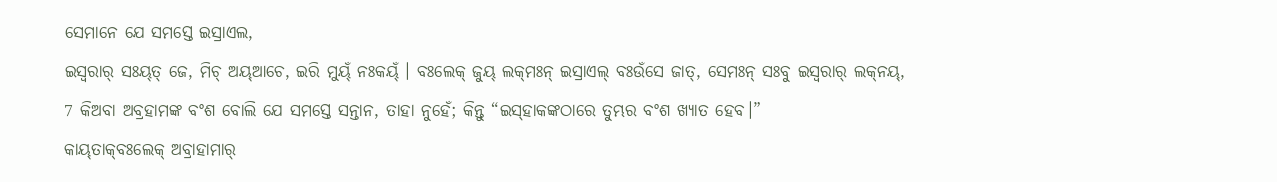ସେମାନେ ଯେ ସମସ୍ତେ ଇସ୍ରାଏଲ,
ଇସ୍ୱରାର୍‌ ସଃୟ୍‌ତ୍‌ ଜେ, ମିଚ୍ ଅୟ୍‌ଆଚେ, ଇରି ମୁୟ୍‌ଁ ନଃକୟ୍‌ଁ । ବଃଲେକ୍‌ ଜୁୟ୍‌ ଲକ୍‌ମଃନ୍ ଇସ୍ରାଏଲ୍‌ ବଃଉଁସେ ଜାତ୍‌, ସେମଃନ୍ ସଃବୁ ଇସ୍ୱରାର୍‌ ଲକ୍‌ନୟ୍‌,
7 କିଅବା ଅବ୍ରହାମଙ୍କ ବଂଶ ବୋଲି ଯେ ସମସ୍ତେ ସନ୍ତାନ, ତାହା ନୁହେଁ; କିନ୍ତୁ “ଇସ୍‌ହାକଙ୍କଠାରେ ତୁମ୍ଭର ବଂଶ ଖ୍ୟାତ ହେବ।”
କାୟ୍‌ତାକ୍‌ବଃଲେକ୍‌ ଅବ୍ରାହାମାର୍‌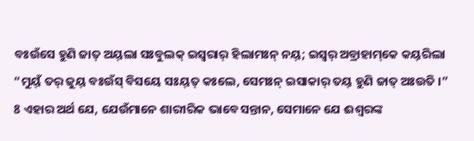ବଃଉଁସେ ହୁଣି ଜାତ୍‌ ଅୟ୍‌ଲା ସଃବୁଲକ୍‌ ଇସ୍ୱରାର୍‌ ହିଲାମଃନ୍‌ ନୟ୍‌; ଇସ୍ୱର୍‌ ଅବ୍ରାହାମ୍‌କେ କୟ୍‌ରିଲା “ମୁୟ୍‌ଁ ତର୍‌ ଜୁୟ୍‌ ବଃଉଁସ୍‌ ବିସୟେ ସଃୟ୍‌ତ୍‌ କଃଲେ, ସେମଃନ୍ ଇସାକାର୍‌ ତୟ୍‌ ହୁଣି ଜାତ୍‌ ଅଃଉତି ।”
8 ଏହାର ଅର୍ଥ ଯେ, ଯେଉଁମାନେ ଶାରୀରିକ ଭାବେ ସନ୍ତାନ, ସେମାନେ ଯେ ଈଶ୍ବରଙ୍କ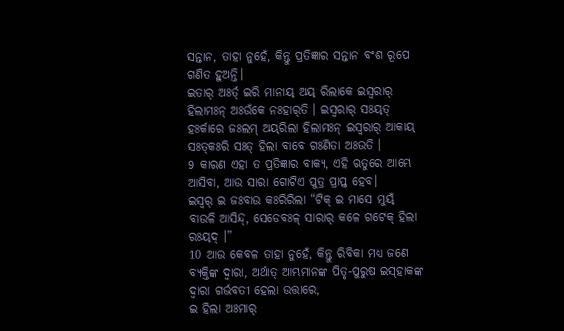ସନ୍ତାନ, ତାହା ନୁହେଁ, କିନ୍ତୁ ପ୍ରତିଜ୍ଞାର ସନ୍ତାନ ବଂଶ ରୂପେ ଗଣିତ ହୁଅନ୍ତି।
ଇତାର୍‌ ଅଃର୍ତ୍‌ ଇରି ମାନାୟ୍‌ ଅୟ୍‌ ରିଲାକେ ଇସ୍ୱରାର୍‌ ହିଲାମଃନ୍‌ ଅଃଉଁକେ ନଃହାର୍‌ତି । ଇସ୍ୱରାର୍‌ ସଃୟ୍‌ତ୍‌ ହଃର୍କାରେ ଜଃଲମ୍‌ ଅୟ୍‌ରିଲା ହିଲାମଃନ୍‌ ଇସ୍ୱରାର୍‌ ଆକାୟ୍‌ ସଃତ୍‌କଃରି ସଃତ୍‌ ହିଲା ବାବେ ଗଃଣିତା ଅଃଉତି ।
9 କାରଣ ଏହା ତ ପ୍ରତିଜ୍ଞାର ବାକ୍ୟ, ଏହି ଋତୁରେ ଆମ୍ଭେ ଆସିବା, ଆଉ ସାରା ଗୋଟିଏ ପୁତ୍ର ପ୍ରାପ୍ତ ହେବ।
ଇସ୍ୱର୍‌ ଇ ଜଃବାଉ କଃରିରିଲା “ଟିକ୍‌ ଇ ମାସେ ମୁୟ୍‌ଁ ବାଉଳି ଆସିନ୍ଦ୍‌, ସେଡେବଃଳ୍‌ ସାରାର୍‌ କଳେ ଗଟେକ୍‌ ହିଲା ରଃୟ୍‌ଦ୍‌ ।”
10 ଆଉ କେବଳ ତାହା ନୁହେଁ, କିନ୍ତୁ ରିବିକା ମଧ୍ୟ ଜଣେ ବ୍ୟକ୍ତିଙ୍କ ଦ୍ୱାରା, ଅର୍ଥାତ୍‍ ଆମ୍ଭମାନଙ୍କ ପିତୃ-ପୁରୁଷ ଇସ୍‌ହାକଙ୍କ ଦ୍ୱାରା ଗର୍ଭବତୀ ହେଲା ଉତ୍ତାରେ,
ଇ ହିଲା ଅଃମାର୍‌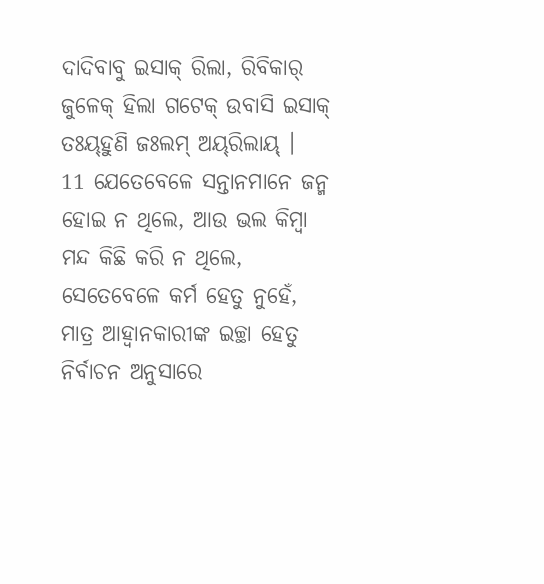ଦାଦିବାବୁ ଇସାକ୍‌ ରିଲା, ରିବିକାର୍‌ ଜୁଳେକ୍‌ ହିଲା ଗଟେକ୍‌ ଉବାସି ଇସାକ୍‌ ତଃୟ୍‌ହୁଣି ଜଃଲମ୍‌ ଅୟ୍‌ରିଲାୟ୍‌ ।
11 ଯେତେବେଳେ ସନ୍ତାନମାନେ ଜନ୍ମ ହୋଇ ନ ଥିଲେ, ଆଉ ଭଲ କିମ୍ବା ମନ୍ଦ କିଛି କରି ନ ଥିଲେ, ସେତେବେଳେ କର୍ମ ହେତୁ ନୁହେଁ, ମାତ୍ର ଆହ୍ୱାନକାରୀଙ୍କ ଇଚ୍ଛା ହେତୁ ନିର୍ବାଚନ ଅନୁସାରେ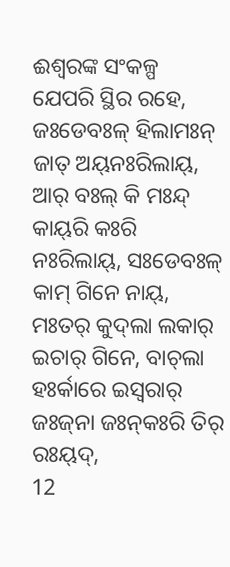ଈଶ୍ବରଙ୍କ ସଂକଳ୍ପ ଯେପରି ସ୍ଥିର ରହେ,
ଜଃଡେବଃଳ୍‌ ହିଲାମଃନ୍ ଜାତ୍‌ ଅୟ୍‌ନଃରିଲାୟ୍‌, ଆର୍‌ ବଃଲ୍‌ କି ମଃନ୍ଦ୍‌ କାୟ୍‌ରି କଃରି ନଃରିଲାୟ୍‌, ସଃଡେବଃଳ୍‌ କାମ୍‌ ଗିନେ ନାୟ୍‌, ମଃତର୍‌ କୁଦ୍‌ଲା ଲକାର୍‌ ଇଚାର୍‌ ଗିନେ, ବାଚ୍‌ଲା ହଃର୍କାରେ ଇସ୍ୱରାର୍‌ ଜଃଜ୍‌ନା ଜଃନ୍‌କଃରି ତିର୍‌ ରଃୟ୍‌ଦ୍‌,
12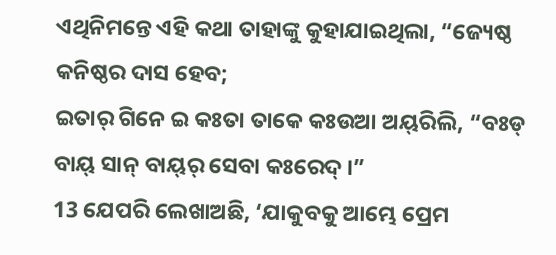ଏଥିନିମନ୍ତେ ଏହି କଥା ତାହାଙ୍କୁ କୁହାଯାଇଥିଲା, “ଜ୍ୟେଷ୍ଠ କନିଷ୍ଠର ଦାସ ହେବ;
ଇତାର୍‌ ଗିନେ ଇ କଃତା ତାକେ କଃଉଆ ଅୟ୍‌ରିଲି, “ବଃଡ୍‌ ବାୟ୍‌ ସାନ୍ ବାୟ୍‌ର୍‌ ସେବା କଃରେଦ୍‌ ।”
13 ଯେପରି ଲେଖାଅଛି, ‘ଯାକୁବକୁ ଆମ୍ଭେ ପ୍ରେମ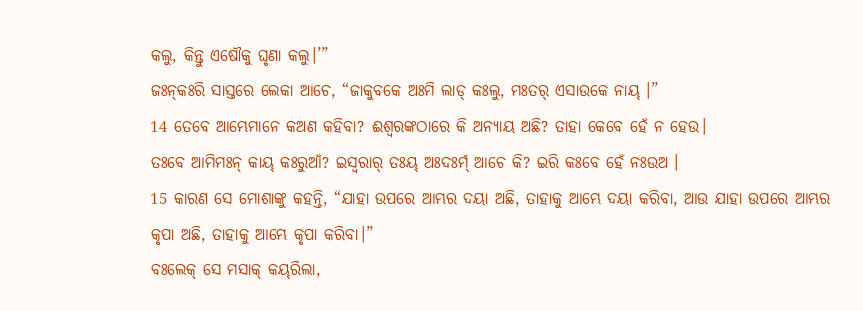କଲୁ, କିନ୍ତୁ ଏଷୌକୁ ଘୃଣା କଲୁ।’”
ଜଃନ୍‌କଃରି ସାସ୍ତରେ ଲେକା ଆଚେ, “ଜାକୁବକେ ଅଃମି ଲାଡ୍‌ କଃଲୁ, ମଃତର୍‌ ଏସାଉକେ ନାୟ୍‌ ।”
14 ତେବେ ଆମ୍ଭେମାନେ କଅଣ କହିବା? ଈଶ୍ବରଙ୍କଠାରେ କି ଅନ୍ୟାୟ ଅଛି? ତାହା କେବେ ହେଁ ନ ହେଉ।
ତଃବେ ଆମିମଃନ୍ କାୟ୍‌ କଃରୁଆଁ? ଇସ୍ୱରାର୍‌ ତଃୟ୍‌ ଅଃଦଃର୍ମ୍‌ ଆଚେ କି? ଇରି କଃବେ ହେଁ ନଃଉଅ ।
15 କାରଣ ସେ ମୋଶାଙ୍କୁ କହନ୍ତି, “ଯାହା ଉପରେ ଆମ୍ଭର ଦୟା ଅଛି, ତାହାକୁ ଆମ୍ଭେ ଦୟା କରିବା, ଆଉ ଯାହା ଉପରେ ଆମ୍ଭର କୃପା ଅଛି, ତାହାକୁ ଆମ୍ଭେ କୃପା କରିବା।”
ବଃଲେକ୍‌ ସେ ମସାକ୍‌ କୟ୍‌ରିଲା,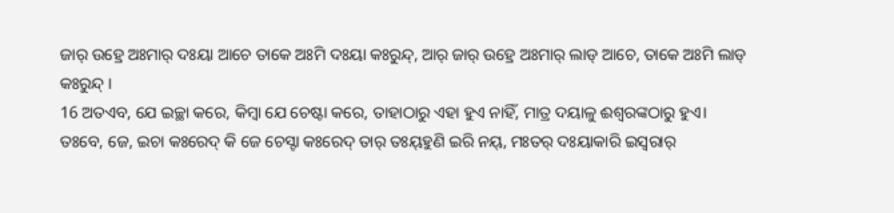ଜାର୍‌ ଉହ୍ରେ ଅଃମାର୍‌ ଦଃୟା ଆଚେ ତାକେ ଅଃମି ଦଃୟା କଃରୁନ୍ଦ୍‌, ଆର୍‌ ଜାର୍‌ ଉହ୍ରେ ଅଃମାର୍‌ ଲାଡ୍‌ ଆଚେ, ତାକେ ଅଃମି ଲାଡ୍‌ କଃରୁନ୍ଦ୍‌ ।
16 ଅତଏବ, ଯେ ଇଚ୍ଛା କରେ, କିମ୍ବା ଯେ ଚେଷ୍ଟା କରେ, ତାହାଠାରୁ ଏହା ହୁଏ ନାହିଁ, ମାତ୍ର ଦୟାଳୁ ଈଶ୍ବରଙ୍କଠାରୁ ହୁଏ।
ତଃବେ, ଜେ, ଇଚା କଃରେଦ୍‌ କି ଜେ ଚେସ୍ଟା କଃରେଦ୍‌ ତାର୍‌ ତଃୟ୍‌ହୁଣି ଇରି ନୟ୍‌, ମଃତର୍‌ ଦଃୟାକାରି ଇସ୍ୱରାର୍‌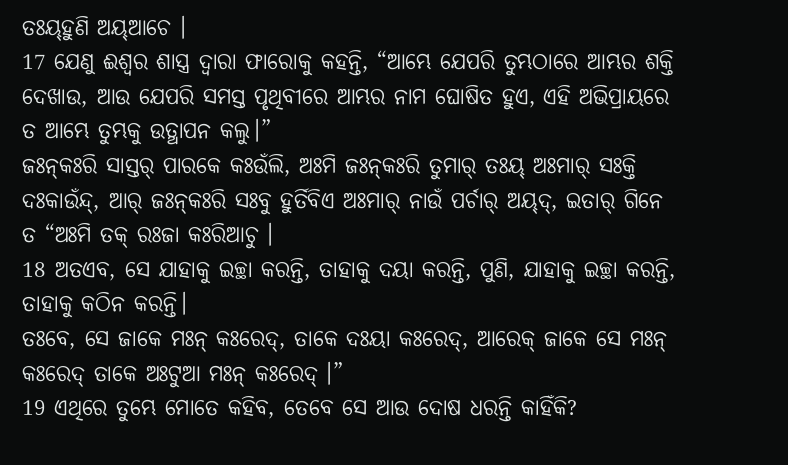ତଃୟ୍‌ହୁଣି ଅୟ୍‌ଆଚେ ।
17 ଯେଣୁ ଈଶ୍ବର ଶାସ୍ତ୍ର ଦ୍ୱାରା ଫାରୋକୁ କହନ୍ତି, “ଆମ୍ଭେ ଯେପରି ତୁମ୍ଭଠାରେ ଆମ୍ଭର ଶକ୍ତି ଦେଖାଉ, ଆଉ ଯେପରି ସମସ୍ତ ପୃଥିବୀରେ ଆମ୍ଭର ନାମ ଘୋଷିତ ହୁଏ, ଏହି ଅଭିପ୍ରାୟରେ ତ ଆମ୍ଭେ ତୁମ୍ଭକୁ ଉତ୍ଥାପନ କଲୁ।”
ଜଃନ୍‌କଃରି ସାସ୍ତର୍‌ ପାରକେ କଃଉଁଲି, ଅଃମି ଜଃନ୍‌କଃରି ତୁମାର୍‌ ତଃୟ୍‌ ଅଃମାର୍‌ ସଃକ୍ତି ଦଃକାଉଁନ୍ଦ୍, ଆର୍‌ ଜଃନ୍‌କଃରି ସଃବୁ ହୁର୍ତିବିଏ ଅଃମାର୍‌ ନାଉଁ ପର୍ଚାର୍‌ ଅୟ୍‌ଦ୍‌, ଇତାର୍‌ ଗିନେ ତ “ଅଃମି ତକ୍‌ ରଃଜା କଃରିଆଚୁ ।
18 ଅତଏବ, ସେ ଯାହାକୁ ଇଚ୍ଛା କରନ୍ତି, ତାହାକୁ ଦୟା କରନ୍ତି, ପୁଣି, ଯାହାକୁ ଇଚ୍ଛା କରନ୍ତି, ତାହାକୁ କଠିନ କରନ୍ତି।
ତଃବେ, ସେ ଜାକେ ମଃନ୍ କଃରେଦ୍‌, ତାକେ ଦଃୟା କଃରେଦ୍‌, ଆରେକ୍‌ ଜାକେ ସେ ମଃନ୍ କଃରେଦ୍‌ ତାକେ ଅଃଟୁଆ ମଃନ୍‌ କଃରେଦ୍‌ ।”
19 ଏଥିରେ ତୁମ୍ଭେ ମୋତେ କହିବ, ତେବେ ସେ ଆଉ ଦୋଷ ଧରନ୍ତି କାହିଁକି?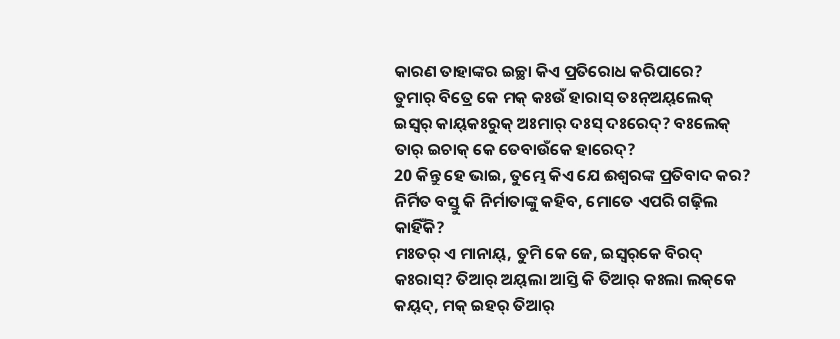କାରଣ ତାହାଙ୍କର ଇଚ୍ଛା କିଏ ପ୍ରତିରୋଧ କରିପାରେ?
ତୁମାର୍‌ ବିତ୍ରେ କେ ମକ୍‌ କଃଉଁ ହାରାସ୍‌ ତଃନ୍‌ଅୟ୍‌ଲେକ୍‌ ଇସ୍ୱର୍‌ କାୟ୍‌କଃରୁକ୍‌ ଅଃମାର୍‌ ଦଃସ୍‌ ଦଃରେଦ୍‌? ବଃଲେକ୍‌ ତାର୍‌ ଇଚାକ୍‌ କେ ତେବାଉଁକେ ହାରେଦ୍‌?
20 କିନ୍ତୁ ହେ ଭାଇ, ତୁମ୍ଭେ କିଏ ଯେ ଈଶ୍ବରଙ୍କ ପ୍ରତିବାଦ କର? ନିର୍ମିତ ବସ୍ତୁ କି ନିର୍ମାତାଙ୍କୁ କହିବ, ମୋତେ ଏପରି ଗଢ଼ିଲ କାହିଁକି?
ମଃତର୍‌ ଏ ମାନାୟ୍‌, ତୁମି କେ ଜେ, ଇସ୍ୱର୍‌କେ ବିରଦ୍‌ କଃରାସ୍‌? ତିଆର୍‌ ଅୟ୍‌ଲା ଆସ୍ତି କି ତିଆର୍‌ କଃଲା ଲକ୍‌କେ କୟ୍‌ଦ୍‌, ମକ୍‌ ଇହର୍‌ ତିଆର୍‌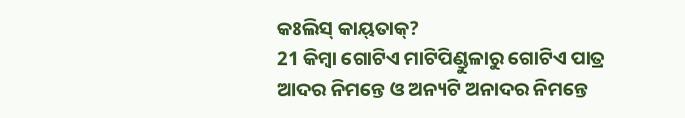କଃଲିସ୍‌ କାୟ୍‌ତାକ୍‌?
21 କିମ୍ବା ଗୋଟିଏ ମାଟିପିଣ୍ଡୁଳାରୁ ଗୋଟିଏ ପାତ୍ର ଆଦର ନିମନ୍ତେ ଓ ଅନ୍ୟଟି ଅନାଦର ନିମନ୍ତେ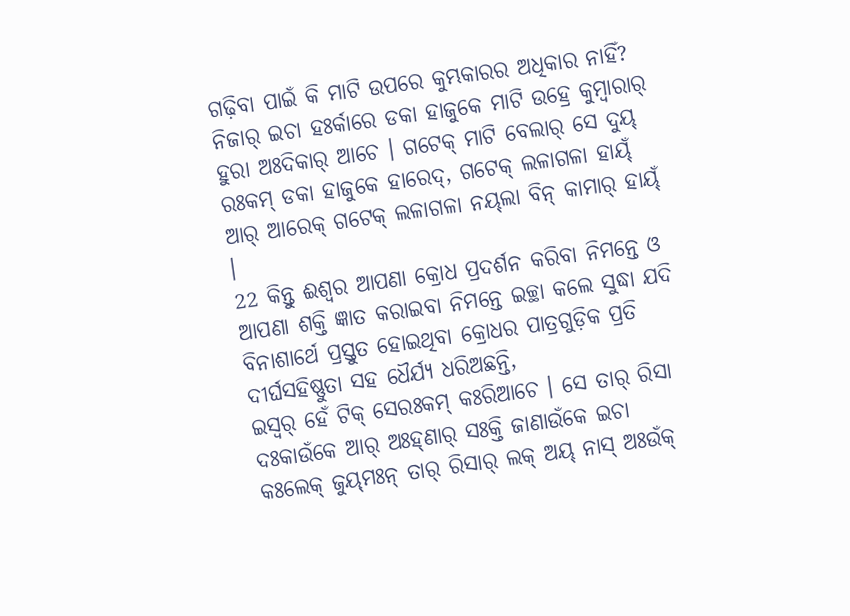ଗଢ଼ିବା ପାଇଁ କି ମାଟି ଉପରେ କୁମ୍ଭକାରର ଅଧିକାର ନାହିଁ?
ନିଜାର୍‌ ଇଚା ହଃର୍କାରେ ଡକା ହାଜୁକେ ମାଟି ଉହ୍ରେ କୁମ୍ବାରାର୍‌ ହୁରା ଅଃଦିକାର୍‌ ଆଚେ । ଗଟେକ୍‌ ମାଟି ବେଲାର୍‌ ସେ ଦୁୟ୍‌ ରଃକମ୍‌ ଡକା ହାଜୁକେ ହାରେଦ୍‌, ଗଟେକ୍‌ ଲଳାଗଳା ହାୟ୍‌ଁ ଆର୍‌ ଆରେକ୍‌ ଗଟେକ୍‌ ଲଳାଗଳା ନୟ୍‌ଲା ବିନ୍ କାମାର୍‌ ହାୟ୍‌ଁ ।
22 କିନ୍ତୁ ଈଶ୍ବର ଆପଣା କ୍ରୋଧ ପ୍ରଦର୍ଶନ କରିବା ନିମନ୍ତେ ଓ ଆପଣା ଶକ୍ତି ଜ୍ଞାତ କରାଇବା ନିମନ୍ତେ ଇଚ୍ଛା କଲେ ସୁଦ୍ଧା ଯଦି ବିନାଶାର୍ଥେ ପ୍ରସ୍ତୁତ ହୋଇଥିବା କ୍ରୋଧର ପାତ୍ରଗୁଡ଼ିକ ପ୍ରତି ଦୀର୍ଘସହିଷ୍ଣୁତା ସହ ଧୈର୍ଯ୍ୟ ଧରିଅଛନ୍ତି,
ଇସ୍ୱର୍‌ ହେଁ ଟିକ୍‌ ସେରଃକମ୍‌ କଃରିଆଚେ । ସେ ତାର୍‌ ରିସା ଦଃକାଉଁକେ ଆର୍‌ ଅଃହ୍‌ଣାର୍‌ ସଃକ୍ତି ଜାଣାଉଁକେ ଇଚା କଃଲେକ୍‌ ଜୁୟ୍‌ମଃନ୍‌ ତାର୍‌ ରିସାର୍‌ ଲକ୍‌ ଅୟ୍‌ ନାସ୍‌ ଅଃଉଁକ୍‌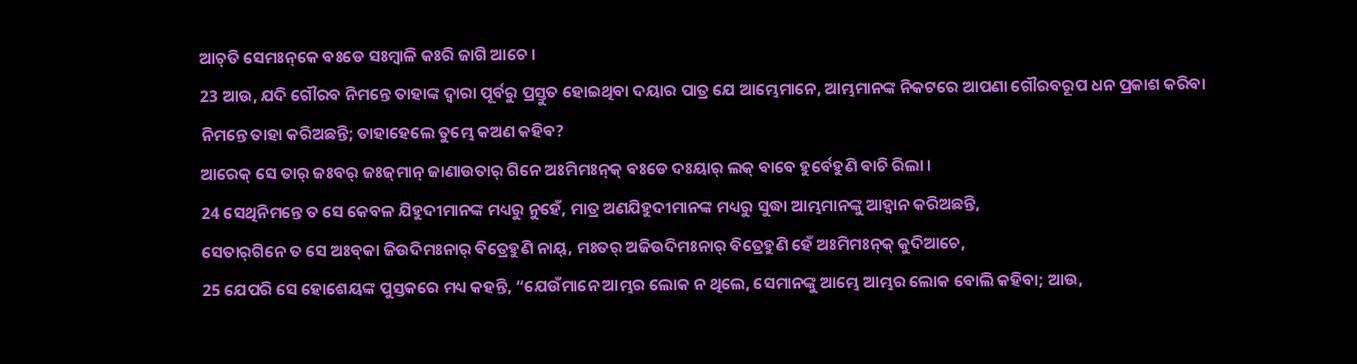ଆଚ୍‌ତି ସେମଃନ୍‌କେ ବଃଡେ ସଃମ୍ବାଳି କଃରି ଜାଗି ଆଚେ ।
23 ଆଉ, ଯଦି ଗୌରବ ନିମନ୍ତେ ତାହାଙ୍କ ଦ୍ୱାରା ପୂର୍ବରୁ ପ୍ରସ୍ତୁତ ହୋଇଥିବା ଦୟାର ପାତ୍ର ଯେ ଆମ୍ଭେମାନେ, ଆମ୍ଭମାନଙ୍କ ନିକଟରେ ଆପଣା ଗୌରବରୂପ ଧନ ପ୍ରକାଶ କରିବା ନିମନ୍ତେ ତାହା କରିଅଛନ୍ତି; ତାହାହେଲେ ତୁମ୍ଭେ କଅଣ କହିବ?
ଆରେକ୍‌ ସେ ତାର୍‌ ଜଃବର୍‌ ଜଃଜ୍‌ମାନ୍ ଜାଣାଉତାର୍‌ ଗିନେ ଅଃମିମଃନ୍‌କ୍‌ ବଃଡେ ଦଃୟାର୍‌ ଲକ୍‌ ବାବେ ହୁର୍ବେହୁଣି ବାଚି ରିଲା ।
24 ସେଥିନିମନ୍ତେ ତ ସେ କେବଳ ଯିହୁଦୀମାନଙ୍କ ମଧ୍ୟରୁ ନୁହେଁ, ମାତ୍ର ଅଣଯିହୁଦୀମାନଙ୍କ ମଧ୍ୟରୁ ସୁଦ୍ଧା ଆମ୍ଭମାନଙ୍କୁ ଆହ୍ୱାନ କରିଅଛନ୍ତି,
ସେତାର୍‌ଗିନେ ତ ସେ ଅଃବ୍‌କା ଜିଉଦିମଃନାର୍‌ ବିତ୍ରେହୁଣି ନାୟ୍‌, ମଃତର୍‌ ଅଜିଉଦିମଃନାର୍‌ ବିତ୍ରେହୁଣି ହେଁ ଅଃମିମଃନ୍‌କ୍‌ କୁଦିଆଚେ,
25 ଯେପରି ସେ ହୋଶେୟଙ୍କ ପୁସ୍ତକରେ ମଧ୍ୟ କହନ୍ତି, “ଯେଉଁମାନେ ଆମ୍ଭର ଲୋକ ନ ଥିଲେ, ସେମାନଙ୍କୁ ଆମ୍ଭେ ଆମ୍ଭର ଲୋକ ବୋଲି କହିବା; ଆଉ,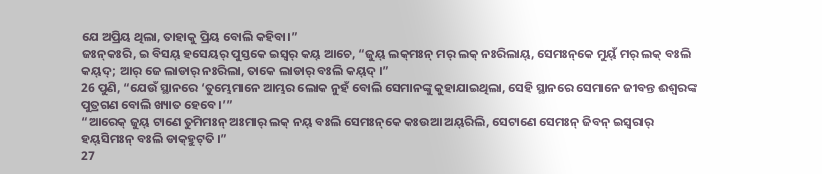ଯେ ଅପ୍ରିୟ ଥିଲା, ତାହାକୁ ପ୍ରିୟ ବୋଲି କହିବା।”
ଜଃନ୍‌କଃରି, ଇ ବିସୟ୍‌ ହସେୟର୍‌ ପୁସ୍ତକେ ଇସ୍ୱର୍‌ କୟ୍‌ ଆଚେ, “ଜୁୟ୍‌ ଲକ୍‌ମଃନ୍ ମର୍‌ ଲକ୍‌ ନଃରିଲାୟ୍‌, ସେମଃନ୍‌କେ ମୁୟ୍‌ଁ ମର୍‌ ଲକ୍‌ ବଃଲି କୟ୍‌ଦ୍‌; ଆର୍‌ ଜେ ଲାଡାର୍‌ ନଃରିଲା, ତାକେ ଲାଡାର୍‌ ବଃଲି କୟ୍‌ଦ୍‌ ।”
26 ପୁଣି, “ଯେଉଁ ସ୍ଥାନରେ ‘ତୁମ୍ଭେମାନେ ଆମ୍ଭର ଲୋକ ନୁହଁ ବୋଲି ସେମାନଙ୍କୁ କୁହାଯାଇଥିଲା, ସେହି ସ୍ଥାନରେ ସେମାନେ ଜୀବନ୍ତ ଈଶ୍ବରଙ୍କ ପୁତ୍ରଗଣ ବୋଲି ଖ୍ୟାତ ହେବେ।’”
“ଆରେକ୍‌ ଜୁୟ୍‌ ଟାଣେ ତୁମିମଃନ୍ ଅଃମାର୍‌ ଲକ୍‌ ନୟ୍‌ ବଃଲି ସେମଃନ୍‌କେ କଃଉଆ ଅୟ୍‌ରିଲି, ସେଟାଣେ ସେମଃନ୍ ଜିବନ୍‌ ଇସ୍ୱରାର୍‌ ହୟ୍‌ସିମଃନ୍ ବଃଲି ଡାକ୍‌ହୁଟ୍‌ତି ।”
27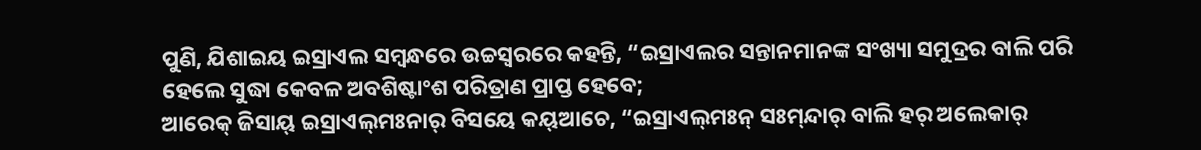ପୁଣି, ଯିଶାଇୟ ଇସ୍ରାଏଲ ସମ୍ବନ୍ଧରେ ଉଚ୍ଚସ୍ୱରରେ କହନ୍ତି, “ଇସ୍ରାଏଲର ସନ୍ତାନମାନଙ୍କ ସଂଖ୍ୟା ସମୁଦ୍ରର ବାଲି ପରି ହେଲେ ସୁଦ୍ଧା କେବଳ ଅବଶିଷ୍ଟାଂଶ ପରିତ୍ରାଣ ପ୍ରାପ୍ତ ହେବେ;
ଆରେକ୍‌ ଜିସାୟ୍‌ ଇସ୍ରାଏଲ୍‌ମଃନାର୍‌ ବିସୟେ କୟ୍‌ଆଚେ, “ଇସ୍ରାଏଲ୍‌ମଃନ୍‌ ସଃମ୍‌ନ୍ଦାର୍‌ ବାଲି ହର୍‌ ଅଲେକାର୍‌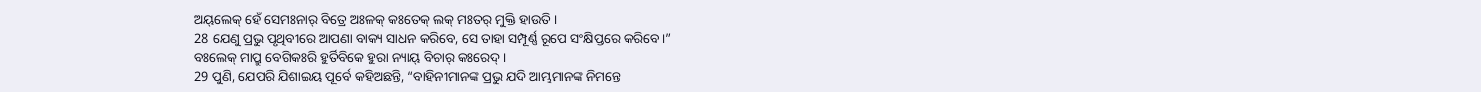ଅୟ୍‌ଲେକ୍‌ ହେଁ ସେମଃନାର୍‌ ବିତ୍ରେ ଅଃଳକ୍‌ କଃତେକ୍‌ ଲକ୍‌ ମଃତର୍‌ ମୁକ୍ତି ହାଉତି ।
28 ଯେଣୁ ପ୍ରଭୁ ପୃଥିବୀରେ ଆପଣା ବାକ୍ୟ ସାଧନ କରିବେ, ସେ ତାହା ସମ୍ପୂର୍ଣ୍ଣ ରୂପେ ସଂକ୍ଷିପ୍ତରେ କରିବେ।”
ବଃଲେକ୍‌ ମାପ୍ରୁ ବେଗିକଃରି ହୁର୍ତିବିକେ ହୁରା ନ୍ୟାୟ୍‌ ବିଚାର୍‌ କଃରେଦ୍‌ ।
29 ପୁଣି, ଯେପରି ଯିଶାଇୟ ପୂର୍ବେ କହିଅଛନ୍ତି, “ବାହିନୀମାନଙ୍କ ପ୍ରଭୁ ଯଦି ଆମ୍ଭମାନଙ୍କ ନିମନ୍ତେ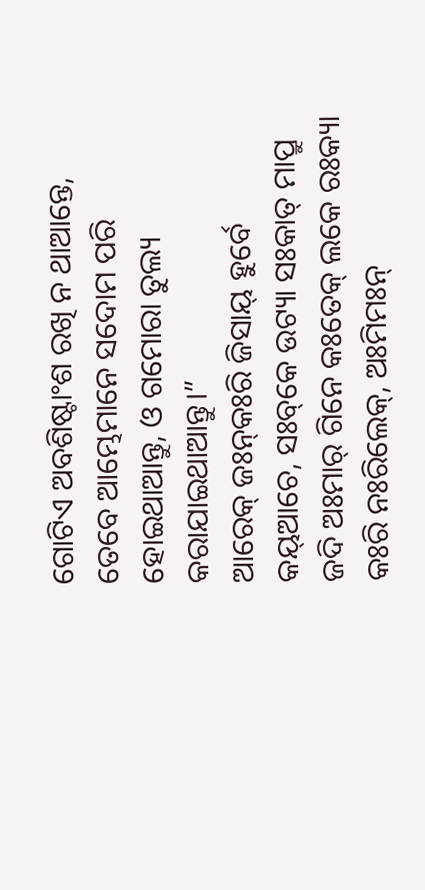ଗୋଟିଏ ଅବଶିଷ୍ଟାଂଶ ରଖି ନ ଥାଆନ୍ତେ, ତେବେ ଆମ୍ଭେମାନେ ସଦୋମ ପରି ହୋଇଥାଆନ୍ତୁ, ଓ ଗମୋରା ତୁଲ୍ୟ କରାଯାଇଥାଆନ୍ତୁ।”
ଆରେକ୍‌ ଜଃନ୍‌କଃରି ଜିସାୟ୍‌ ହୁର୍ବେ କୟ୍‌ଆଚେ, ସଃବ୍‌କେ ଉଟ୍ୟା ସଃକାତ୍‌ ମାପ୍ରୁ ଜଦି ଅଃମାର୍‌ ଗିନେ କଃତେକ୍‌ ଲକେ ରଃକ୍ୟା କଃରି ନଃରିଲେକ୍‌, ଅଃମିମଃନ୍‌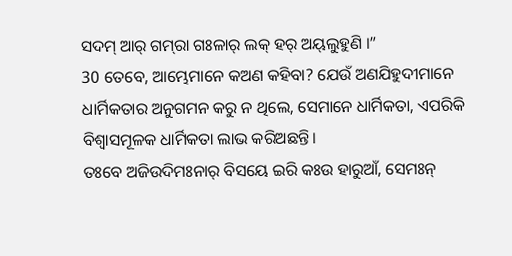ସଦମ୍‌ ଆର୍‌ ଗମ୍‌ରା ଗଃଳାର୍‌ ଲକ୍‌ ହର୍‌ ଅୟ୍‌ଲୁହୁଣି ।”
30 ତେବେ, ଆମ୍ଭେମାନେ କଅଣ କହିବା? ଯେଉଁ ଅଣଯିହୁଦୀମାନେ ଧାର୍ମିକତାର ଅନୁଗମନ କରୁ ନ ଥିଲେ, ସେମାନେ ଧାର୍ମିକତା, ଏପରିକି ବିଶ୍ୱାସମୂଳକ ଧାର୍ମିକତା ଲାଭ କରିଅଛନ୍ତି।
ତଃବେ ଅଜିଉଦିମଃନାର୍‌ ବିସୟେ ଇରି କଃଉ ହାରୁଆଁ, ସେମଃନ୍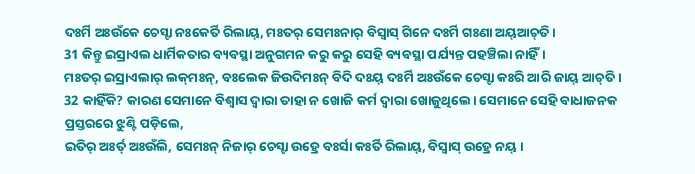ଦଃର୍ମି ଅଃଉଁକେ ଚେସ୍ଟା ନଃକେର୍ତି ରିଲାୟ୍‌, ମଃତର୍‌ ସେମଃନାର୍‌ ବିସ୍ୱାସ୍‌ ଗିନେ ଦଃର୍ମି ଗଃଣା ଅୟ୍‌ଆଚ୍‌ତି ।
31 କିନ୍ତୁ ଇସ୍ରାଏଲ ଧାର୍ମିକତାର ବ୍ୟବସ୍ଥା ଅନୁଗମନ କରୁ କରୁ ସେହି ବ୍ୟବସ୍ଥା ପର୍ଯ୍ୟନ୍ତ ପହଞ୍ଚିଲା ନାହିଁ।
ମଃତର୍‌ ଇସ୍ରାଏଲାର୍‌ ଲକ୍‌ମଃନ୍‌, ବଃଲେକ ଜିଉଦିମଃନ୍‌ ବିଦି ଦଃୟ୍‌ ଦଃର୍ମି ଅଃଉଁକେ ଚେସ୍ଟା କଃରି ଆରି ଜାୟ୍‌ ଆଚ୍‌ତି ।
32 କାହିଁକି? କାରଣ ସେମାନେ ବିଶ୍ୱାସ ଦ୍ୱାରା ତାହା ନ ଖୋଜି କର୍ମ ଦ୍ୱାରା ଖୋଜୁଥିଲେ। ସେମାନେ ସେହି ବାଧାଜନକ ପ୍ରସ୍ତରରେ ଝୁଣ୍ଟି ପଡ଼ିଲେ,
ଇତିର୍‌ ଅଃର୍ତ୍‌ ଅଃଉଁଲି, ସେମଃନ୍ ନିଜାର୍‌ ଚେସ୍ଟା ଉହ୍ରେ ବଃର୍ସା କଃର୍ତି ରିଲାୟ୍‌, ବିସ୍ୱାସ୍‌ ଉହ୍ରେ ନୟ୍‌ ।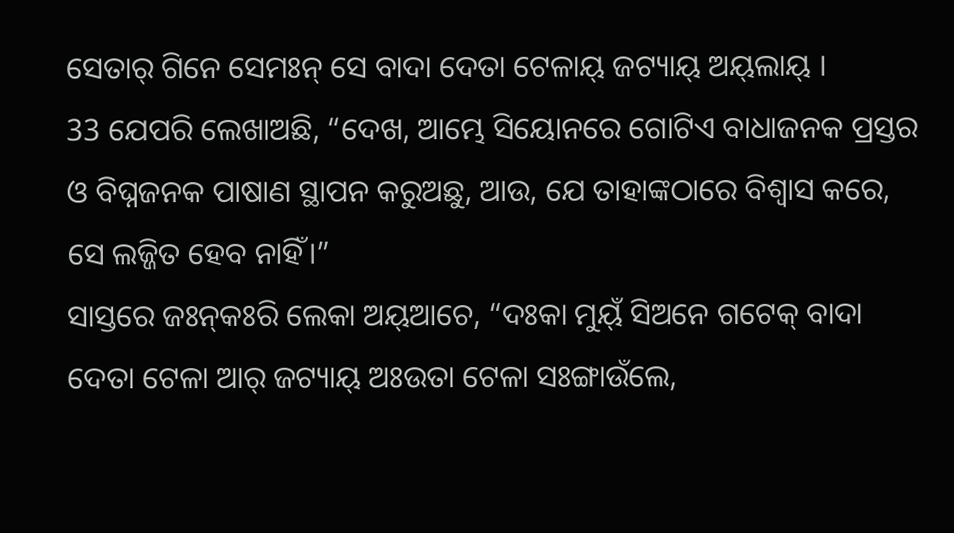ସେତାର୍‌ ଗିନେ ସେମଃନ୍ ସେ ବାଦା ଦେତା ଟେଳାୟ୍‌ ଜଟ୍ୟାୟ୍‌ ଅୟ୍‌ଲାୟ୍‌ ।
33 ଯେପରି ଲେଖାଅଛି, “ଦେଖ, ଆମ୍ଭେ ସିୟୋନରେ ଗୋଟିଏ ବାଧାଜନକ ପ୍ରସ୍ତର ଓ ବିଘ୍ନଜନକ ପାଷାଣ ସ୍ଥାପନ କରୁଅଛୁ, ଆଉ, ଯେ ତାହାଙ୍କଠାରେ ବିଶ୍ୱାସ କରେ, ସେ ଲଜ୍ଜିତ ହେବ ନାହିଁ।”
ସାସ୍ତରେ ଜଃନ୍‌କଃରି ଲେକା ଅୟ୍‌ଆଚେ, “ଦଃକା ମୁୟ୍‌ଁ ସିଅନେ ଗଟେକ୍‌ ବାଦା ଦେତା ଟେଳା ଆର୍‌ ଜଟ୍ୟାୟ୍‌ ଅଃଉତା ଟେଳା ସଃଙ୍ଗାଉଁଲେ,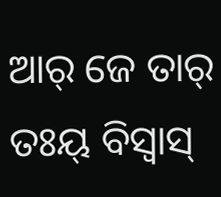ଆର୍‌ ଜେ ତାର୍‌ ତଃୟ୍‌ ବିସ୍ୱାସ୍‌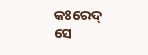କଃରେଦ୍‌ ସେ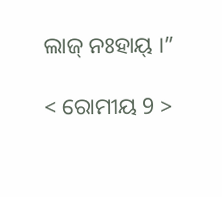ଲାଜ୍‌ ନଃହାୟ୍‌ ।”

< ରୋମୀୟ 9 >